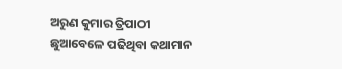ଅରୁଣ କୁମାର ତ୍ରିପାଠୀ ଛୁଆବେଳେ ପଢିଥିବା କଥାମାନ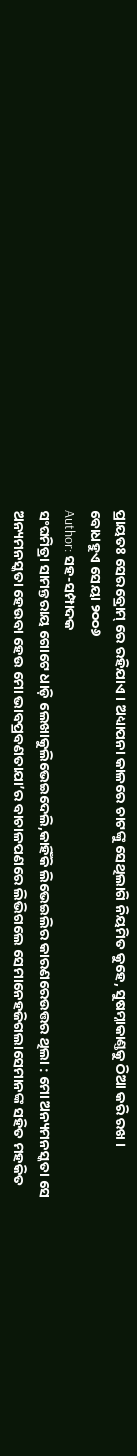ପ୍ରାୟତଃ ସେରବ୍ରୋମ୍ ରେ ରହିଯାଏ । ଅଧ୍ୟାପନା କାଳରେ ଚାଟଙ୍କୁ ସେଥିଲାଗି ନିୟମିତ କୁହେ, ସୁଷମ୍ନାକାଣ୍ତକୁ ଠିଆ କରି ରଖ । ବୋଧହୁଏ ସେୟା ୨୦୦୬
Author: ସହ-ସମ୍ପାଦକ
ସଂଘମିତ୍ରା ସାମନ୍ତରାୟ ଗୋଟେ ଧାଡ଼ି ଲେଖାକୁଲିଭେଇଦେଲି,କାହିଁକି ଲିଭେଇଲିର କାରଣରେଉତ୍ତର ଥିଲା : ମୋ ଅନ୍ୟମନସ୍କତା ସେ ଅନ୍ୟମନସ୍କତା ହେଉବା ହେଉ ମୋ ଭାବପ୍ରବଣତାଯା’ର ବାଚାଳପଣରେ ଲିଭିଗଲେ ସେମାନେହଜିଗଲାସେମାନଙ୍କ ସହିତ ମହକିତ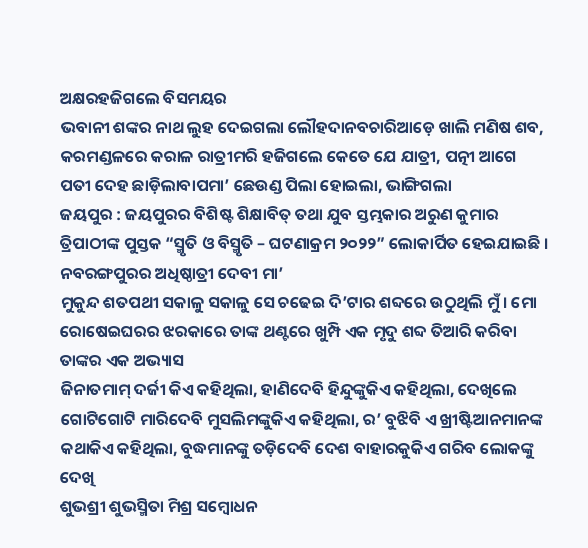ଅକ୍ଷରହଜିଗଲେ ବିସମୟର
ଭବାନୀ ଶଙ୍କର ନାଥ ଲୁହ ଦେଇଗଲା ଲୌହଦାନବଚାରିଆଡ଼େ ଖାଲି ମଣିଷ ଶବ, କରମଣ୍ଡଳରେ କରାଳ ରାତ୍ରୀମରି ହଜିଗଲେ କେତେ ଯେ ଯାତ୍ରୀ, ପତ୍ନୀ ଆଗେ ପତୀ ଦେହ ଛାଡ଼ିଲାବାପମା’ ଛେଉଣ୍ଡ ପିଲା ହୋଇଲା, ଭାଙ୍ଗିଗଲା
ଜୟପୁର : ଜୟପୁରର ବିଶିଷ୍ଟ ଶିକ୍ଷାବିତ୍ ତଥା ଯୁବ ସ୍ତମ୍ଭକାର ଅରୁଣ କୁମାର ତ୍ରିପାଠୀଙ୍କ ପୁସ୍ତକ “ସ୍ମୃତି ଓ ବିସ୍ମୃତି – ଘଟଣାକ୍ରମ ୨୦୨୨” ଲୋକାର୍ପିତ ହେଇଯାଇଛି । ନବରଙ୍ଗପୁରର ଅଧିଷ୍ଠାତ୍ରୀ ଦେବୀ ମା’
ମୁକୁନ୍ଦ ଶତପଥୀ ସକାଳୁ ସକାଳୁ ସେ ଚଢେଇ ଦି’ଟାର ଶବ୍ଦରେ ଉଠୁଥିଲି ମୁଁ । ମୋ ରୋଷେଇଘରର ଝରକାରେ ତାଙ୍କ ଥଣ୍ଟରେ ଖୁମ୍ପି ଏକ ମୃଦୁ ଶବ୍ଦ ତିଆରି କରିବା ତାଙ୍କର ଏକ ଅଭ୍ୟାସ
ଜିନାତମାମ୍ ଦର୍ଜୀ କିଏ କହିଥିଲା, ହାଣିଦେବି ହିନ୍ଦୁଙ୍କୁକିଏ କହିଥିଲା, ଦେଖିଲେ ଗୋଟିଗୋଟି ମାରିଦେବି ମୁସଲିମଙ୍କୁକିଏ କହିଥିଲା, ର’ ବୁଝିବି ଏ ଖ୍ରୀଷ୍ଟିଆନମାନଙ୍କ କଥାକିଏ କହିଥିଲା, ବୁଦ୍ଧମାନଙ୍କୁ ତଡ଼ିଦେବି ଦେଶ ବାହାରକୁକିଏ ଗରିବ ଲୋକଙ୍କୁ ଦେଖି
ଶୁଭଶ୍ରୀ ଶୁଭସ୍ମିତା ମିଶ୍ର ସମ୍ବୋଧନ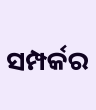ସମ୍ପର୍କର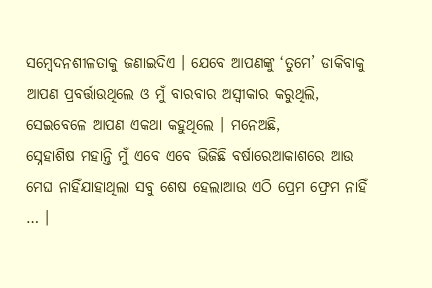ସମ୍ବେଦନଶୀଳତାକୁ ଜଣାଇଦିଏ । ଯେବେ ଆପଣଙ୍କୁ ‘ତୁମେ’ ଡାକିବାକୁ ଆପଣ ପ୍ରବର୍ତ୍ତାଉଥିଲେ ଓ ମୁଁ ବାରବାର ଅସ୍ଵୀକାର କରୁଥିଲି, ସେଇବେଳେ ଆପଣ ଏକଥା କହୁଥିଲେ । ମନେଅଛି,
ସ୍ନେହାଶିଷ ମହାନ୍ତି ମୁଁ ଏବେ ଏବେ ଭିଜିଛି ବର୍ଷାରେଆକାଶରେ ଆଉ ମେଘ ନାହିଁଯାହାଥିଲା ସବୁ ଶେଷ ହେଲାଆଉ ଏଠି ପ୍ରେମ ଫ୍ରେମ ନାହିଁ … ।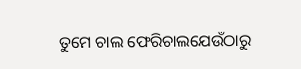ତୁମେ ଚାଲ ଫେରିଚାଲଯେଉଁଠାରୁ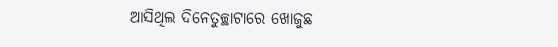ଆସିଥିଲ ଦିନେତୁଚ୍ଛାଟାରେ ଖୋଜୁଛ